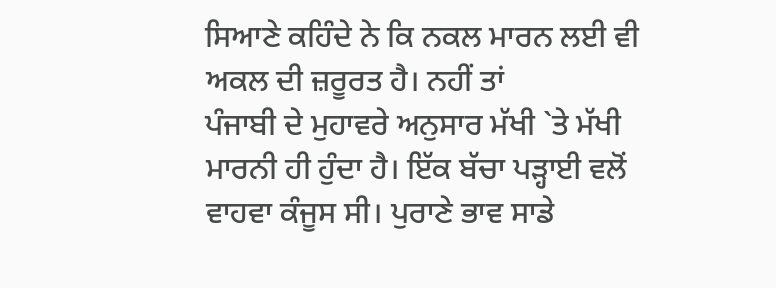ਸਿਆਣੇ ਕਹਿੰਦੇ ਨੇ ਕਿ ਨਕਲ ਮਾਰਨ ਲਈ ਵੀ ਅਕਲ ਦੀ ਜ਼ਰੂਰਤ ਹੈ। ਨਹੀਂ ਤਾਂ
ਪੰਜਾਬੀ ਦੇ ਮੁਹਾਵਰੇ ਅਨੁਸਾਰ ਮੱਖੀ `ਤੇ ਮੱਖੀ ਮਾਰਨੀ ਹੀ ਹੁੰਦਾ ਹੈ। ਇੱਕ ਬੱਚਾ ਪੜ੍ਹਾਈ ਵਲੋਂ
ਵਾਹਵਾ ਕੰਜੂਸ ਸੀ। ਪੁਰਾਣੇ ਭਾਵ ਸਾਡੇ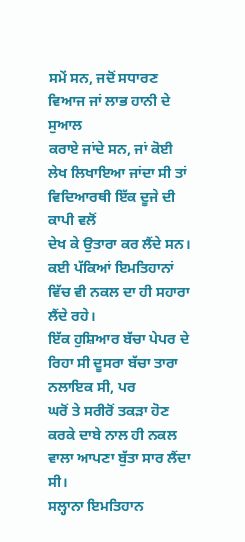ਸਮੇਂ ਸਨ, ਜਦੋਂ ਸਧਾਰਣ ਵਿਆਜ ਜਾਂ ਲਾਭ ਹਾਨੀ ਦੇ ਸੁਆਲ
ਕਰਾਏ ਜਾਂਦੇ ਸਨ, ਜਾਂ ਕੋਈ ਲੇਖ ਲਿਖਾਇਆ ਜਾਂਦਾ ਸੀ ਤਾਂ ਵਿਦਿਆਰਥੀ ਇੱਕ ਦੂਜੇ ਦੀ ਕਾਪੀ ਵਲੋਂ
ਦੇਖ ਕੇ ਉਤਾਰਾ ਕਰ ਲੈਂਦੇ ਸਨ। ਕਈ ਪੱਕਿਆਂ ਇਮਤਿਹਾਨਾਂ ਵਿੱਚ ਵੀ ਨਕਲ ਦਾ ਹੀ ਸਹਾਰਾ ਲੈਂਦੇ ਰਹੇ।
ਇੱਕ ਹੁਸ਼ਿਆਰ ਬੱਚਾ ਪੇਪਰ ਦੇ ਰਿਹਾ ਸੀ ਦੂਸਰਾ ਬੱਚਾ ਤਾਰਾ ਨਲਾਇਕ ਸੀ, ਪਰ
ਘਰੋਂ ਤੇ ਸਰੀਰੋਂ ਤਕੜਾ ਹੋਣ ਕਰਕੇ ਦਾਬੇ ਨਾਲ ਹੀ ਨਕਲ ਵਾਲਾ ਆਪਣਾ ਬੁੱਤਾ ਸਾਰ ਲੈਂਦਾ ਸੀ।
ਸਲ੍ਹਾਨਾ ਇਮਤਿਹਾਨ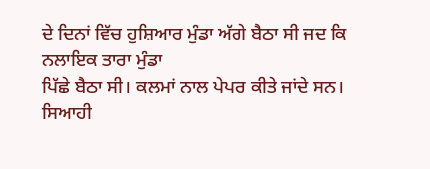ਦੇ ਦਿਨਾਂ ਵਿੱਚ ਹੁਸ਼ਿਆਰ ਮੁੰਡਾ ਅੱਗੇ ਬੈਠਾ ਸੀ ਜਦ ਕਿ ਨਲਾਇਕ ਤਾਰਾ ਮੁੰਡਾ
ਪਿੱਛੇ ਬੈਠਾ ਸੀ। ਕਲਮਾਂ ਨਾਲ ਪੇਪਰ ਕੀਤੇ ਜਾਂਦੇ ਸਨ। ਸਿਆਹੀ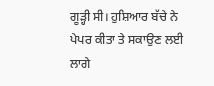ਗੂੜ੍ਹੀ ਸੀ। ਹੁਸ਼ਿਆਰ ਬੱਚੇ ਨੇ
ਪੇਪਰ ਕੀਤਾ ਤੇ ਸਕਾਉਣ ਲਈ ਲਾਗੇ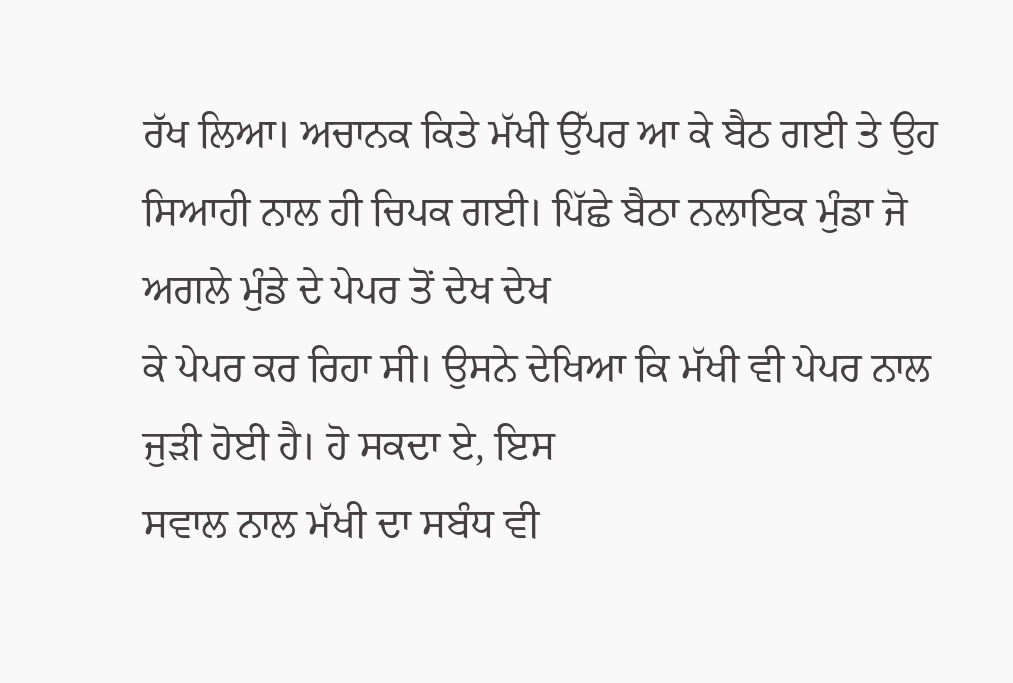ਰੱਖ ਲਿਆ। ਅਚਾਨਕ ਕਿਤੇ ਮੱਖੀ ਉੱਪਰ ਆ ਕੇ ਬੈਠ ਗਈ ਤੇ ਉਹ
ਸਿਆਹੀ ਨਾਲ ਹੀ ਚਿਪਕ ਗਈ। ਪਿੱਛੇ ਬੈਠਾ ਨਲਾਇਕ ਮੁੰਡਾ ਜੋ ਅਗਲੇ ਮੁੰਡੇ ਦੇ ਪੇਪਰ ਤੋਂ ਦੇਖ ਦੇਖ
ਕੇ ਪੇਪਰ ਕਰ ਰਿਹਾ ਸੀ। ਉਸਨੇ ਦੇਖਿਆ ਕਿ ਮੱਖੀ ਵੀ ਪੇਪਰ ਨਾਲ ਜੁੜੀ ਹੋਈ ਹੈ। ਹੋ ਸਕਦਾ ਏ, ਇਸ
ਸਵਾਲ ਨਾਲ ਮੱਖੀ ਦਾ ਸਬੰਧ ਵੀ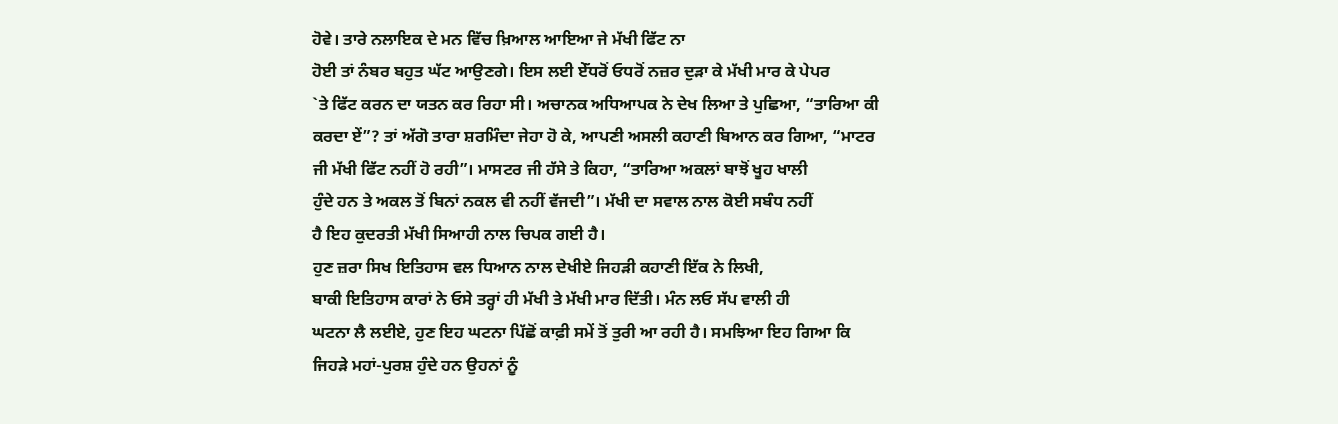ਹੋਵੇ। ਤਾਰੇ ਨਲਾਇਕ ਦੇ ਮਨ ਵਿੱਚ ਖ਼ਿਆਲ ਆਇਆ ਜੇ ਮੱਖੀ ਫਿੱਟ ਨਾ
ਹੋਈ ਤਾਂ ਨੰਬਰ ਬਹੁਤ ਘੱਟ ਆਉਣਗੇ। ਇਸ ਲਈ ਏੱਧਰੋਂ ਓਧਰੋਂ ਨਜ਼ਰ ਦੁੜਾ ਕੇ ਮੱਖੀ ਮਾਰ ਕੇ ਪੇਪਰ
`ਤੇ ਫਿੱਟ ਕਰਨ ਦਾ ਯਤਨ ਕਰ ਰਿਹਾ ਸੀ। ਅਚਾਨਕ ਅਧਿਆਪਕ ਨੇ ਦੇਖ ਲਿਆ ਤੇ ਪੁਛਿਆ, “ਤਾਰਿਆ ਕੀ
ਕਰਦਾ ਏਂ”? ਤਾਂ ਅੱਗੋ ਤਾਰਾ ਸ਼ਰਮਿੰਦਾ ਜੇਹਾ ਹੋ ਕੇ, ਆਪਣੀ ਅਸਲੀ ਕਹਾਣੀ ਬਿਆਨ ਕਰ ਗਿਆ, “ਮਾਟਰ
ਜੀ ਮੱਖੀ ਫਿੱਟ ਨਹੀਂ ਹੋ ਰਹੀ”। ਮਾਸਟਰ ਜੀ ਹੱਸੇ ਤੇ ਕਿਹਾ, “ਤਾਰਿਆ ਅਕਲਾਂ ਬਾਝੋਂ ਖੂਹ ਖਾਲੀ
ਹੁੰਦੇ ਹਨ ਤੇ ਅਕਲ ਤੋਂ ਬਿਨਾਂ ਨਕਲ ਵੀ ਨਹੀਂ ਵੱਜਦੀ”। ਮੱਖੀ ਦਾ ਸਵਾਲ ਨਾਲ ਕੋਈ ਸਬੰਧ ਨਹੀਂ
ਹੈ ਇਹ ਕੁਦਰਤੀ ਮੱਖੀ ਸਿਆਹੀ ਨਾਲ ਚਿਪਕ ਗਈ ਹੈ।
ਹੁਣ ਜ਼ਰਾ ਸਿਖ ਇਤਿਹਾਸ ਵਲ ਧਿਆਨ ਨਾਲ ਦੇਖੀਏ ਜਿਹੜੀ ਕਹਾਣੀ ਇੱਕ ਨੇ ਲਿਖੀ,
ਬਾਕੀ ਇਤਿਹਾਸ ਕਾਰਾਂ ਨੇ ਓਸੇ ਤਰ੍ਹਾਂ ਹੀ ਮੱਖੀ ਤੇ ਮੱਖੀ ਮਾਰ ਦਿੱਤੀ। ਮੰਨ ਲਓ ਸੱਪ ਵਾਲੀ ਹੀ
ਘਟਨਾ ਲੈ ਲਈਏ, ਹੁਣ ਇਹ ਘਟਨਾ ਪਿੱਛੋਂ ਕਾਫ਼ੀ ਸਮੇਂ ਤੋਂ ਤੁਰੀ ਆ ਰਹੀ ਹੈ। ਸਮਝਿਆ ਇਹ ਗਿਆ ਕਿ
ਜਿਹੜੇ ਮਹਾਂ-ਪੁਰਸ਼ ਹੁੰਦੇ ਹਨ ਉਹਨਾਂ ਨੂੰ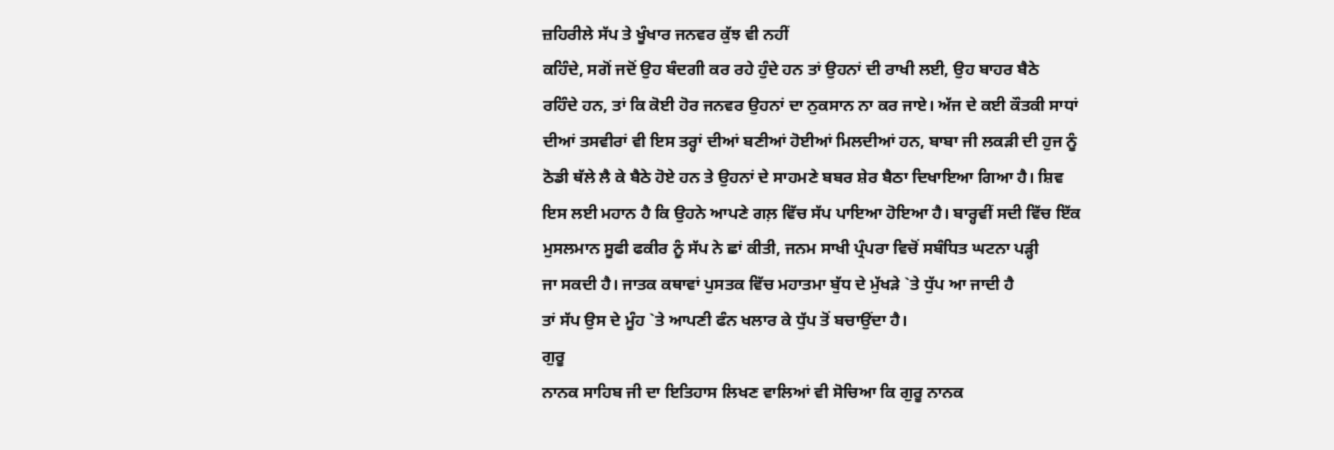ਜ਼ਹਿਰੀਲੇ ਸੱਪ ਤੇ ਖੂੰਖਾਰ ਜਨਵਰ ਕੁੱਝ ਵੀ ਨਹੀਂ
ਕਹਿੰਦੇ, ਸਗੋਂ ਜਦੋਂ ਉਹ ਬੰਦਗੀ ਕਰ ਰਹੇ ਹੁੰਦੇ ਹਨ ਤਾਂ ਉਹਨਾਂ ਦੀ ਰਾਖੀ ਲਈ, ਉਹ ਬਾਹਰ ਬੈਠੇ
ਰਹਿੰਦੇ ਹਨ, ਤਾਂ ਕਿ ਕੋਈ ਹੋਰ ਜਨਵਰ ਉਹਨਾਂ ਦਾ ਨੁਕਸਾਨ ਨਾ ਕਰ ਜਾਏ। ਅੱਜ ਦੇ ਕਈ ਕੌਤਕੀ ਸਾਧਾਂ
ਦੀਆਂ ਤਸਵੀਰਾਂ ਵੀ ਇਸ ਤਰ੍ਹਾਂ ਦੀਆਂ ਬਣੀਆਂ ਹੋਈਆਂ ਮਿਲਦੀਆਂ ਹਨ, ਬਾਬਾ ਜੀ ਲਕੜੀ ਦੀ ਹੁਜ ਨੂੰ
ਠੋਡੀ ਥੱਲੇ ਲੈ ਕੇ ਬੈਠੇ ਹੋਏ ਹਨ ਤੇ ਉਹਨਾਂ ਦੇ ਸਾਹਮਣੇ ਬਬਰ ਸ਼ੇਰ ਬੈਠਾ ਦਿਖਾਇਆ ਗਿਆ ਹੈ। ਸ਼ਿਵ
ਇਸ ਲਈ ਮਹਾਨ ਹੈ ਕਿ ਉਹਨੇ ਆਪਣੇ ਗਲ਼ ਵਿੱਚ ਸੱਪ ਪਾਇਆ ਹੋਇਆ ਹੈ। ਬਾਰ੍ਹਵੀਂ ਸਦੀ ਵਿੱਚ ਇੱਕ
ਮੁਸਲਮਾਨ ਸੂਫੀ ਫਕੀਰ ਨੂੰ ਸੱਪ ਨੇ ਛਾਂ ਕੀਤੀ, ਜਨਮ ਸਾਖੀ ਪ੍ਰੰਪਰਾ ਵਿਚੋਂ ਸਬੰਧਿਤ ਘਟਨਾ ਪੜ੍ਹੀ
ਜਾ ਸਕਦੀ ਹੈ। ਜਾਤਕ ਕਥਾਵਾਂ ਪੁਸਤਕ ਵਿੱਚ ਮਹਾਤਮਾ ਬੁੱਧ ਦੇ ਮੁੱਖੜੇ `ਤੇ ਧੁੱਪ ਆ ਜਾਦੀ ਹੈ
ਤਾਂ ਸੱਪ ਉਸ ਦੇ ਮੂੰਹ `ਤੇ ਆਪਣੀ ਫੰਨ ਖਲਾਰ ਕੇ ਧੁੱਪ ਤੋਂ ਬਚਾਉਂਦਾ ਹੈ।
ਗੁਰੂ
ਨਾਨਕ ਸਾਹਿਬ ਜੀ ਦਾ ਇਤਿਹਾਸ ਲਿਖਣ ਵਾਲਿਆਂ ਵੀ ਸੋਚਿਆ ਕਿ ਗੁਰੂ ਨਾਨਕ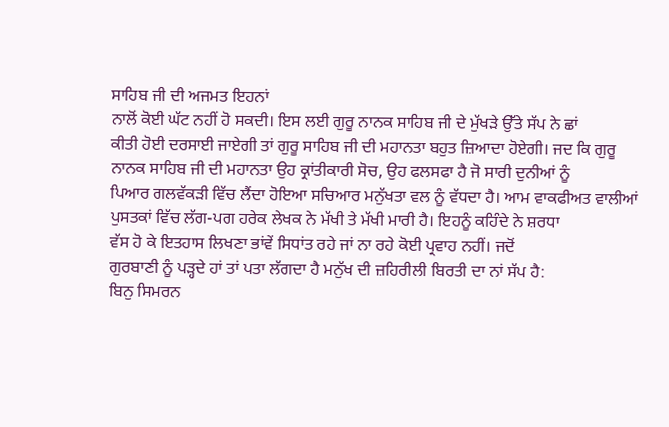ਸਾਹਿਬ ਜੀ ਦੀ ਅਜਮਤ ਇਹਨਾਂ
ਨਾਲੋਂ ਕੋਈ ਘੱਟ ਨਹੀਂ ਹੋ ਸਕਦੀ। ਇਸ ਲਈ ਗੁਰੂ ਨਾਨਕ ਸਾਹਿਬ ਜੀ ਦੇ ਮੁੱਖੜੇ ਉੱਤੇ ਸੱਪ ਨੇ ਛਾਂ
ਕੀਤੀ ਹੋਈ ਦਰਸਾਈ ਜਾਏਗੀ ਤਾਂ ਗੁਰੂ ਸਾਹਿਬ ਜੀ ਦੀ ਮਹਾਨਤਾ ਬਹੁਤ ਜ਼ਿਆਦਾ ਹੋਏਗੀ। ਜਦ ਕਿ ਗੁਰੂ
ਨਾਨਕ ਸਾਹਿਬ ਜੀ ਦੀ ਮਹਾਨਤਾ ਉਹ ਕ੍ਰਾਂਤੀਕਾਰੀ ਸੋਚ, ਉਹ ਫਲਸਫਾ ਹੈ ਜੋ ਸਾਰੀ ਦੁਨੀਆਂ ਨੂੰ
ਪਿਆਰ ਗਲਵੱਕੜੀ ਵਿੱਚ ਲੈਂਦਾ ਹੋਇਆ ਸਚਿਆਰ ਮਨੁੱਖਤਾ ਵਲ ਨੂੰ ਵੱਧਦਾ ਹੈ। ਆਮ ਵਾਕਫੀਅਤ ਵਾਲੀਆਂ
ਪੁਸਤਕਾਂ ਵਿੱਚ ਲੱਗ-ਪਗ ਹਰੇਕ ਲੇਖਕ ਨੇ ਮੱਖੀ ਤੇ ਮੱਖੀ ਮਾਰੀ ਹੈ। ਇਹਨੂੰ ਕਹਿੰਦੇ ਨੇ ਸ਼ਰਧਾ
ਵੱਸ ਹੋ ਕੇ ਇਤਹਾਸ ਲਿਖਣਾ ਭਾਂਵੇਂ ਸਿਧਾਂਤ ਰਹੇ ਜਾਂ ਨਾ ਰਹੇ ਕੋਈ ਪ੍ਰਵਾਹ ਨਹੀਂ। ਜਦੋਂ
ਗੁਰਬਾਣੀ ਨੂੰ ਪੜ੍ਹਦੇ ਹਾਂ ਤਾਂ ਪਤਾ ਲੱਗਦਾ ਹੈ ਮਨੁੱਖ ਦੀ ਜ਼ਹਿਰੀਲੀ ਬਿਰਤੀ ਦਾ ਨਾਂ ਸੱਪ ਹੈ:
ਬਿਨੁ ਸਿਮਰਨ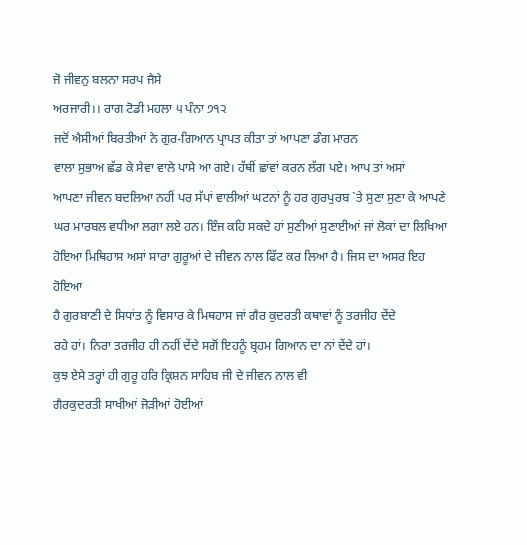ਜੋ ਜੀਵਨੁ ਬਲਨਾ ਸਰਪ ਜੈਸੇ
ਅਰਜਾਰੀ।। ਰਾਗ ਟੋਡੀ ਮਹਲਾ ੫ ਪੰਨਾ ੭੧੨
ਜਦੋਂ ਐਸੀਆਂ ਬਿਰਤੀਆਂ ਨੇ ਗੁਰ-ਗਿਆਨ ਪ੍ਰਾਪਤ ਕੀਤਾ ਤਾਂ ਆਪਣਾ ਡੰਗ ਮਾਰਨ
ਵਾਲਾ ਸੁਭਾਅ ਛੱਡ ਕੇ ਸੇਵਾ ਵਾਲੇ ਪਾਸੇ ਆ ਗਏ। ਹੱਥੀਂ ਛਾਂਵਾਂ ਕਰਨ ਲੱਗ ਪਏ। ਆਪ ਤਾਂ ਅਸਾਂ
ਆਪਣਾ ਜੀਵਨ ਬਦਲਿਆ ਨਹੀਂ ਪਰ ਸੱਪਾਂ ਵਾਲੀਆਂ ਘਟਨਾਂ ਨੂੰ ਹਰ ਗੁਰਪੁਰਬ `ਤੇ ਸੁਣਾ ਸੁਣਾ ਕੇ ਆਪਣੇ
ਘਰ ਮਾਰਬਲ ਵਧੀਆ ਲਗਾ ਲਏ ਹਨ। ਇੰਜ ਕਹਿ ਸਕਦੇ ਹਾਂ ਸੁਣੀਆਂ ਸੁਣਾਈਆਂ ਜਾਂ ਲੋਕਾਂ ਦਾ ਲਿਖਿਆ
ਹੋਇਆ ਮਿਥਿਹਾਸ ਅਸਾਂ ਸਾਰਾ ਗੁਰੂਆਂ ਦੇ ਜੀਵਨ ਨਾਲ ਫਿੱਟ ਕਰ ਲਿਆ ਹੈ। ਜਿਸ ਦਾ ਅਸਰ ਇਹ ਹੋਇਆ
ਹੈ ਗੁਰਬਾਣੀ ਦੇ ਸਿਧਾਂਤ ਨੂੰ ਵਿਸਾਰ ਕੇ ਮਿਥਹਾਸ ਜਾਂ ਗੈਰ ਕੁਦਰਤੀ ਕਥਾਵਾਂ ਨੂੰ ਤਰਜੀਹ ਦੇਂਦੇ
ਰਹੇ ਹਾਂ। ਨਿਰਾ ਤਰਜੀਹ ਹੀ ਨਹੀਂ ਦੇਂਦੇ ਸਗੋਂ ਇਹਨੂੰ ਬ੍ਰਹਮ ਗਿਆਨ ਦਾ ਨਾਂ ਦੇਂਦੇ ਹਾਂ।
ਕੁਝ ਏਸੇ ਤਰ੍ਹਾਂ ਹੀ ਗੁਰੂ ਹਰਿ ਕ੍ਰਿਸ਼ਨ ਸਾਹਿਬ ਜੀ ਦੇ ਜੀਵਨ ਨਾਲ ਵੀ
ਗੈਰਕੁਦਰਤੀ ਸਾਖੀਆਂ ਜੋੜੀਆਂ ਹੋਈਆਂ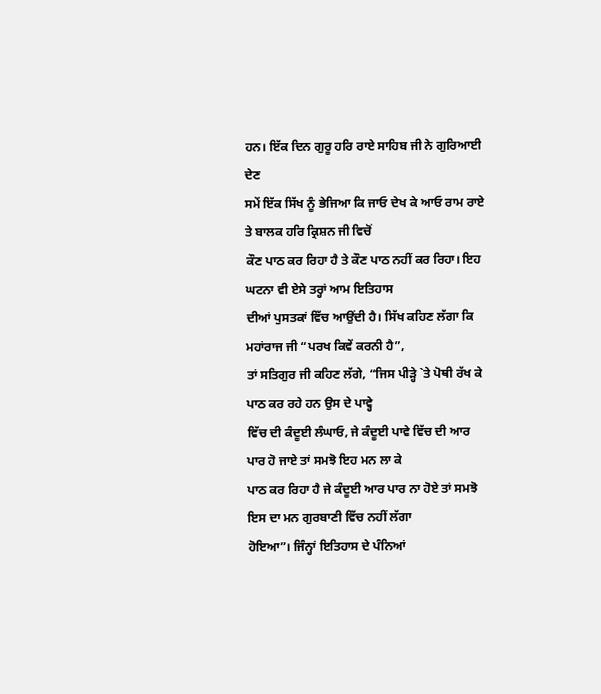ਹਨ। ਇੱਕ ਦਿਨ ਗੁਰੂ ਹਰਿ ਰਾਏ ਸਾਹਿਬ ਜੀ ਨੇ ਗੁਰਿਆਈ ਦੇਣ
ਸਮੇਂ ਇੱਕ ਸਿੱਖ ਨੂੰ ਭੇਜਿਆ ਕਿ ਜਾਓ ਦੇਖ ਕੇ ਆਓ ਰਾਮ ਰਾਏ ਤੇ ਬਾਲਕ ਹਰਿ ਕ੍ਰਿਸ਼ਨ ਜੀ ਵਿਚੋਂ
ਕੌਣ ਪਾਠ ਕਰ ਰਿਹਾ ਹੈ ਤੇ ਕੌਣ ਪਾਠ ਨਹੀਂ ਕਰ ਰਿਹਾ। ਇਹ ਘਟਨਾ ਵੀ ਏਸੇ ਤਰ੍ਹਾਂ ਆਮ ਇਤਿਹਾਸ
ਦੀਆਂ ਪੁਸਤਕਾਂ ਵਿੱਚ ਆਉਂਦੀ ਹੈ। ਸਿੱਖ ਕਹਿਣ ਲੱਗਾ ਕਿ ਮਹਾਂਰਾਜ ਜੀ “ਪਰਖ ਕਿਵੇਂ ਕਰਨੀ ਹੈ”,
ਤਾਂ ਸਤਿਗੁਰ ਜੀ ਕਹਿਣ ਲੱਗੇ, “ਜਿਸ ਪੀੜ੍ਹੇ `ਤੇ ਪੋਥੀ ਰੱਖ ਕੇ ਪਾਠ ਕਰ ਰਹੇ ਹਨ ਉਸ ਦੇ ਪਾਵ੍ਹੇ
ਵਿੱਚ ਦੀ ਕੰਦੂਈ ਲੰਘਾਓ, ਜੇ ਕੰਦੂਈ ਪਾਵੇ ਵਿੱਚ ਦੀ ਆਰ ਪਾਰ ਹੋ ਜਾਏ ਤਾਂ ਸਮਝੋ ਇਹ ਮਨ ਲਾ ਕੇ
ਪਾਠ ਕਰ ਰਿਹਾ ਹੈ ਜੇ ਕੰਦੂਈ ਆਰ ਪਾਰ ਨਾ ਹੋਏ ਤਾਂ ਸਮਝੋ ਇਸ ਦਾ ਮਨ ਗੁਰਬਾਣੀ ਵਿੱਚ ਨਹੀਂ ਲੱਗਾ
ਹੋਇਆ”। ਜਿੰਨ੍ਹਾਂ ਇਤਿਹਾਸ ਦੇ ਪੰਨਿਆਂ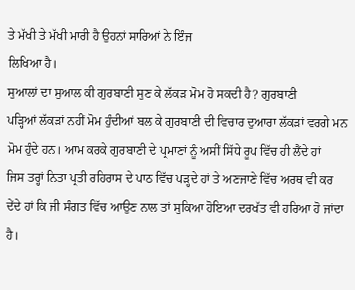ਤੇ ਮੱਖੀ ਤੇ ਮੱਖੀ ਮਾਰੀ ਹੈ ਉਹਨਾਂ ਸਾਰਿਆਂ ਨੇ ਇੰਜ
ਲਿਖਿਆ ਹੈ।
ਸੁਆਲਾਂ ਦਾ ਸੁਆਲ ਕੀ ਗੁਰਬਾਣੀ ਸੁਣ ਕੇ ਲੱਕੜ ਮੋਮ ਹੋ ਸਕਦੀ ਹੈ? ਗੁਰਬਾਣੀ
ਪੜ੍ਹਿਆਂ ਲੱਕੜਾਂ ਨਹੀਂ ਮੋਮ ਹੁੰਦੀਆਂ ਬਲ ਕੇ ਗੁਰਬਾਣੀ ਦੀ ਵਿਚਾਰ ਦੁਆਰਾ ਲੱਕੜਾਂ ਵਰਗੇ ਮਨ
ਮੋਮ ਹੁੰਦੇ ਹਨ। ਆਮ ਕਰਕੇ ਗੁਰਬਾਣੀ ਦੇ ਪ੍ਰਮਾਣਾਂ ਨੂੰ ਅਸੀਂ ਸਿੱਧੇ ਰੂਪ ਵਿੱਚ ਹੀ ਲੈਂਦੇ ਹਾਂ
ਜਿਸ ਤਰ੍ਹਾਂ ਨਿਤਾ ਪ੍ਰਤੀ ਰਹਿਰਾਸ ਦੇ ਪਾਠ ਵਿੱਚ ਪੜ੍ਹਦੇ ਹਾਂ ਤੇ ਅਣਜਾਣੇ ਵਿੱਚ ਅਰਥ ਵੀ ਕਰ
ਦੇਂਦੇ ਹਾਂ ਕਿ ਜੀ ਸੰਗਤ ਵਿੱਚ ਆਉਣ ਨਾਲ ਤਾਂ ਸੁਕਿਆ ਹੋਇਆ ਦਰਖੱਤ ਵੀ ਹਰਿਆ ਹੋ ਜਾਂਦਾ ਹੈ।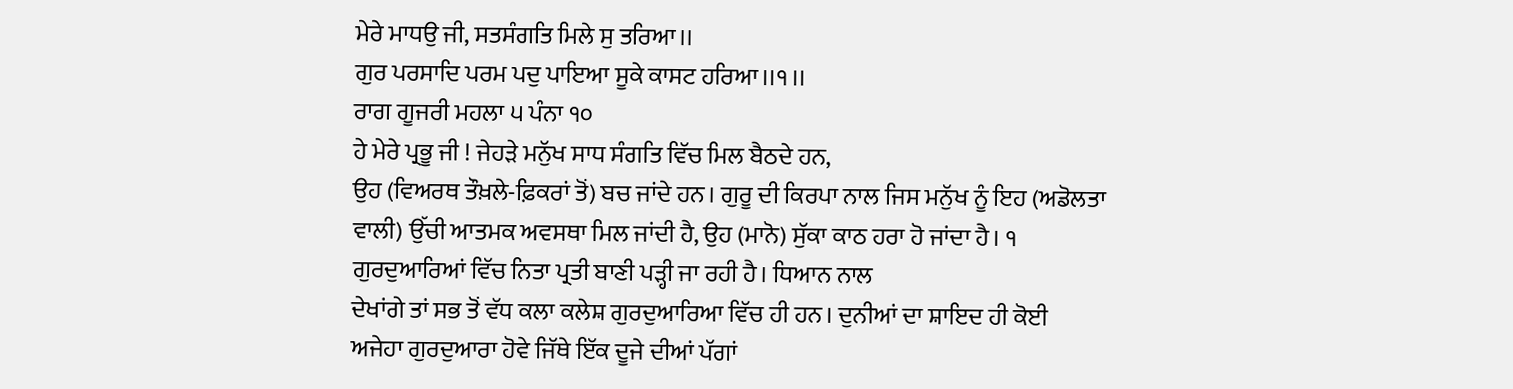ਮੇਰੇ ਮਾਧਉ ਜੀ, ਸਤਸੰਗਤਿ ਮਿਲੇ ਸੁ ਤਰਿਆ।।
ਗੁਰ ਪਰਸਾਦਿ ਪਰਮ ਪਦੁ ਪਾਇਆ ਸੂਕੇ ਕਾਸਟ ਹਰਿਆ।।੧।।
ਰਾਗ ਗੂਜਰੀ ਮਹਲਾ ੫ ਪੰਨਾ ੧੦
ਹੇ ਮੇਰੇ ਪ੍ਰਭੂ ਜੀ ! ਜੇਹੜੇ ਮਨੁੱਖ ਸਾਧ ਸੰਗਤਿ ਵਿੱਚ ਮਿਲ ਬੈਠਦੇ ਹਨ,
ਉਹ (ਵਿਅਰਥ ਤੌਖ਼ਲੇ-ਫ਼ਿਕਰਾਂ ਤੋਂ) ਬਚ ਜਾਂਦੇ ਹਨ। ਗੁਰੂ ਦੀ ਕਿਰਪਾ ਨਾਲ ਜਿਸ ਮਨੁੱਖ ਨੂੰ ਇਹ (ਅਡੋਲਤਾ
ਵਾਲੀ) ਉੱਚੀ ਆਤਮਕ ਅਵਸਥਾ ਮਿਲ ਜਾਂਦੀ ਹੈ, ਉਹ (ਮਾਨੋ) ਸੁੱਕਾ ਕਾਠ ਹਰਾ ਹੋ ਜਾਂਦਾ ਹੈ। ੧
ਗੁਰਦੁਆਰਿਆਂ ਵਿੱਚ ਨਿਤਾ ਪ੍ਰਤੀ ਬਾਣੀ ਪੜ੍ਹੀ ਜਾ ਰਹੀ ਹੈ। ਧਿਆਨ ਨਾਲ
ਦੇਖਾਂਗੇ ਤਾਂ ਸਭ ਤੋਂ ਵੱਧ ਕਲਾ ਕਲੇਸ਼ ਗੁਰਦੁਆਰਿਆ ਵਿੱਚ ਹੀ ਹਨ। ਦੁਨੀਆਂ ਦਾ ਸ਼ਾਇਦ ਹੀ ਕੋਈ
ਅਜੇਹਾ ਗੁਰਦੁਆਰਾ ਹੋਵੇ ਜਿੱਥੇ ਇੱਕ ਦੂਜੇ ਦੀਆਂ ਪੱਗਾਂ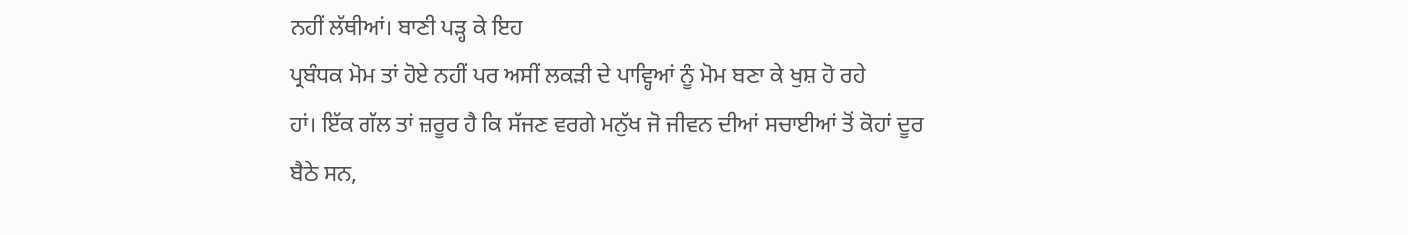ਨਹੀਂ ਲੱਥੀਆਂ। ਬਾਣੀ ਪੜ੍ਹ ਕੇ ਇਹ
ਪ੍ਰਬੰਧਕ ਮੋਮ ਤਾਂ ਹੋਏ ਨਹੀਂ ਪਰ ਅਸੀਂ ਲਕੜੀ ਦੇ ਪਾਵ੍ਹਿਆਂ ਨੂੰ ਮੋਮ ਬਣਾ ਕੇ ਖੁਸ਼ ਹੋ ਰਹੇ
ਹਾਂ। ਇੱਕ ਗੱਲ ਤਾਂ ਜ਼ਰੂਰ ਹੈ ਕਿ ਸੱਜਣ ਵਰਗੇ ਮਨੁੱਖ ਜੋ ਜੀਵਨ ਦੀਆਂ ਸਚਾਈਆਂ ਤੋਂ ਕੋਹਾਂ ਦੂਰ
ਬੈਠੇ ਸਨ,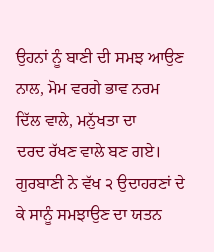ਉਹਨਾਂ ਨੂੰ ਬਾਣੀ ਦੀ ਸਮਝ ਆਉਣ ਨਾਲ, ਮੋਮ ਵਰਗੇ ਭਾਵ ਨਰਮ ਦਿੱਲ ਵਾਲੇ, ਮਨੁੱਖਤਾ ਦਾ
ਦਰਦ ਰੱਖਣ ਵਾਲੇ ਬਣ ਗਏ। ਗੁਰਬਾਣੀ ਨੇ ਵੱਖ ੨ ਉਦਾਹਰਣਾਂ ਦੇ ਕੇ ਸਾਨੂੰ ਸਮਝਾਉਣ ਦਾ ਯਤਨ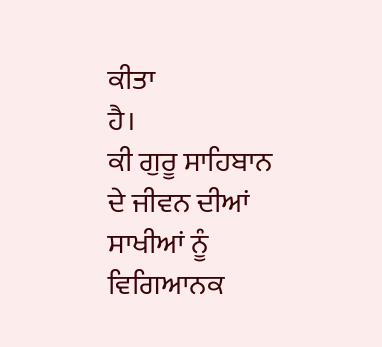ਕੀਤਾ
ਹੈ।
ਕੀ ਗੁਰੂ ਸਾਹਿਬਾਨ ਦੇ ਜੀਵਨ ਦੀਆਂ ਸਾਖੀਆਂ ਨੂੰ ਵਿਗਿਆਨਕ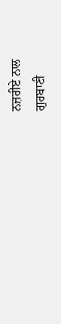ਨਜ਼ਰੀਏ ਨਾਲ
ਗੁਰਬਾਣੀ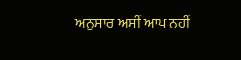ਅਨੁਸਾਰ ਅਸੀਂ ਆਪ ਨਹੀਂ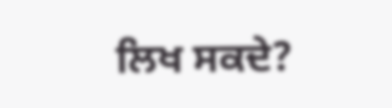ਲਿਖ ਸਕਦੇ?